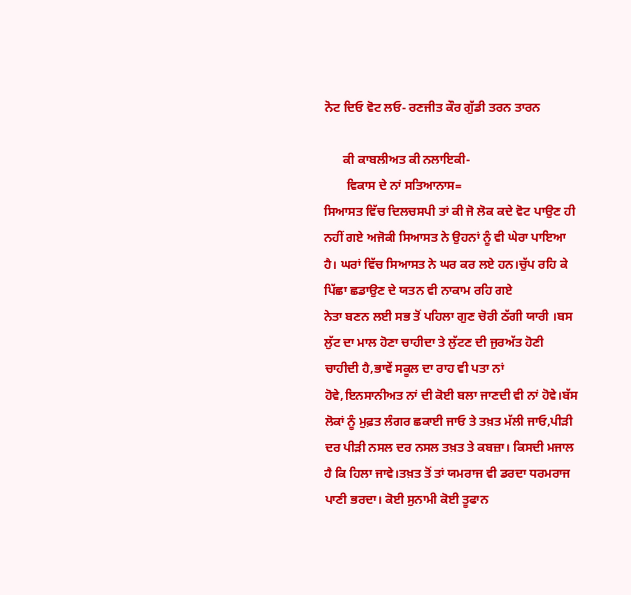ਨੋਟ ਦਿਓ ਵੋਟ ਲਓ- ਰਣਜੀਤ ਕੌਰ ਗੁੱਡੀ ਤਰਨ ਤਾਰਨ

      ਕੀ ਕਾਬਲੀਅਤ ਕੀ ਨਲਾਇਕੀ-
       ਵਿਕਾਸ ਦੇ ਨਾਂ ਸਤਿਆਨਾਸ=
ਸਿਆਸਤ ਵਿੱਚ ਦਿਲਚਸਪੀ ਤਾਂ ਕੀ ਜੋ ਲੋਕ ਕਦੇ ਵੋਟ ਪਾਉਣ ਹੀ ਨਹੀਂ ਗਏ ਅਜੋਕੀ ਸਿਆਸਤ ਨੇ ਉਹਨਾਂ ਨੂੰ ਵੀ ਘੇਰਾ ਪਾਇਆ ਹੈ। ਘਰਾਂ ਵਿੱਚ ਸਿਆਸਤ ਨੇ ਘਰ ਕਰ ਲਏ ਹਨ।ਚੁੱਪ ਰਹਿ ਕੇ ਪਿੱਛਾ ਛਡਾਉਣ ਦੇ ਯਤਨ ਵੀ ਨਾਕਾਮ ਰਹਿ ਗਏ
ਨੇਤਾ ਬਣਨ ਲਈ ਸਭ ਤੋਂ ਪਹਿਲਾ ਗੁਣ ਚੋਰੀ ਠੱਗੀ ਯਾਰੀ ।ਬਸ ਲੁੱਟ ਦਾ ਮਾਲ ਹੋਣਾ ਚਾਹੀਦਾ ਤੇ ਲੁੱਟਣ ਦੀ ਜੁਰਅੱਤ ਹੋਣੀ ਚਾਹੀਦੀ ਹੈ,ਭਾਵੇਂ ਸਕੂਲ ਦਾ ਰਾਹ ਵੀ ਪਤਾ ਨਾਂ ਹੋਵੇ,ਇਨਸਾਨੀਅਤ ਨਾਂ ਦੀ ਕੋਈ ਬਲਾ ਜਾਣਦੀ ਵੀ ਨਾਂ ਹੋਵੇ।ਬੱਸ ਲੋਕਾਂ ਨੂੰ ਮੁਫ਼ਤ ਲੰਗਰ ਛਕਾਈ ਜਾਓ ਤੇ ਤਖ਼ਤ ਮੱਲੀ ਜਾਓ,ਪੀੜੀ ਦਰ ਪੀੜੀ ਨਸਲ ਦਰ ਨਸਲ ਤਖ਼ਤ ਤੇ ਕਬਜ਼ਾ। ਕਿਸਦੀ ਮਜਾਲ ਹੈ ਕਿ ਹਿਲਾ ਜਾਵੇ।ਤਖ਼ਤ ਤੋਂ ਤਾਂ ਯਮਰਾਜ ਵੀ ਡਰਦਾ ਧਰਮਰਾਜ ਪਾਣੀ ਭਰਦਾ। ਕੋਈ ਸੁਨਾਮੀ ਕੋਈ ਤੂਫਾਨ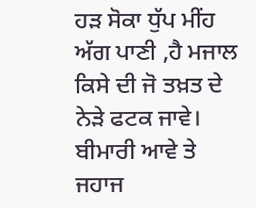ਹੜ ਸੋਕਾ ਧੁੱਪ ਮੀਂਹ ਅੱਗ ਪਾਣੀ ,ਹੈ ਮਜਾਲ ਕਿਸੇ ਦੀ ਜੋ ਤਖ਼ਤ ਦੇ ਨੇੜੇ ਫਟਕ ਜਾਵੇ। ਬੀਮਾਰੀ ਆਵੇ ਤੇ  ਜਹਾਜ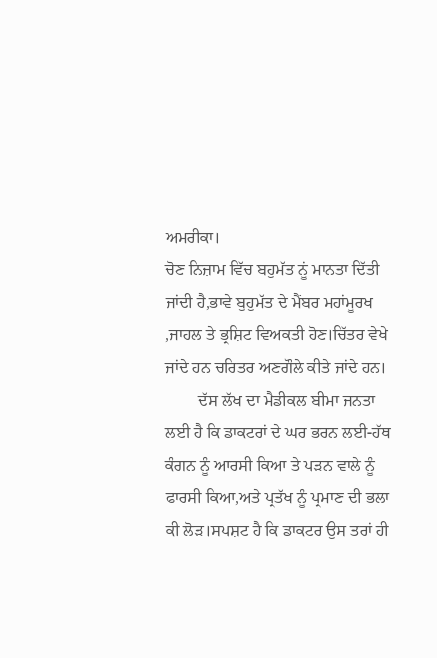ਅਮਰੀਕਾ।
ਚੋਣ ਨਿਜ਼ਾਮ ਵਿੱਚ ਬਹੁਮੱਤ ਨੂਂ ਮਾਨਤਾ ਦਿੱਤੀ ਜਾਂਦੀ ਹੈ,ਭਾਵੇ ਬੁਹੁਮੱਤ ਦੇ ਮੈਂਬਰ ਮਹਾਂਮੂਰਖ ,ਜਾਹਲ ਤੇ ਭ੍ਰਸ਼ਿਟ ਵਿਅਕਤੀ ਹੋਣ।ਚਿੱਤਰ ਵੇਖੇ ਜਾਂਦੇ ਹਨ ਚਰਿਤਰ ਅਣਗੌਲੇ ਕੀਤੇ ਜਾਂਦੇ ਹਨ।
        ਦੱਸ ਲੱਖ ਦਾ ਮੈਡੀਕਲ ਬੀਮਾ ਜਨਤਾ ਲਈ ਹੈ ਕਿ ਡਾਕਟਰਾਂ ਦੇ ਘਰ ਭਰਨ ਲਈ-ਹੱਥ ਕੰਗਨ ਨੂੰ ਆਰਸੀ ਕਿਆ ਤੇ ਪੜਨ ਵਾਲੇ ਨੂੰ ਫਾਰਸੀ ਕਿਆ,ਅਤੇ ਪ੍ਰਤੱਖ ਨੂੰ ਪ੍ਰਮਾਣ ਦੀ ਭਲਾ ਕੀ ਲੋੜ।ਸਪਸ਼ਟ ਹੈ ਕਿ ਡਾਕਟਰ ਉਸ ਤਰਾਂ ਹੀ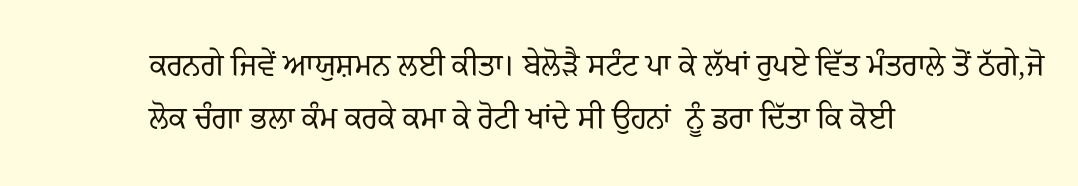ਕਰਨਗੇ ਜਿਵੇਂ ਆਯੁਸ਼ਮਨ ਲਈ ਕੀਤਾ। ਬੇਲੋੜੈ ਸਟੰਟ ਪਾ ਕੇ ਲੱਖਾਂ ਰੁਪਏ ਵਿੱਤ ਮੰਤਰਾਲੇ ਤੋਂ ਠੱਗੇ,ਜੋ ਲੋਕ ਚੰਗਾ ਭਲਾ ਕੰਮ ਕਰਕੇ ਕਮਾ ਕੇ ਰੋਟੀ ਖਾਂਦੇ ਸੀ ਉਹਨਾਂ  ਨੂੰ ਡਰਾ ਦਿੱਤਾ ਕਿ ਕੋਈ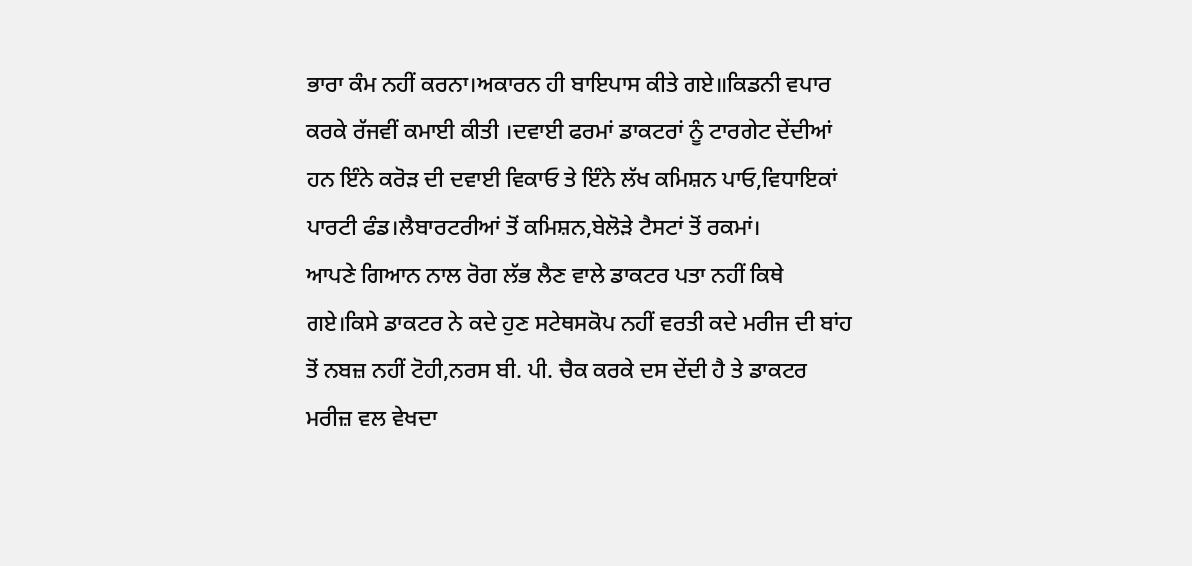ਭਾਰਾ ਕੰਮ ਨਹੀਂ ਕਰਨਾ।ਅਕਾਰਨ ਹੀ ਬਾਇਪਾਸ ਕੀਤੇ ਗਏ॥ਕਿਡਨੀ ਵਪਾਰ ਕਰਕੇ ਰੱਜਵੀਂ ਕਮਾਈ ਕੀਤੀ ।ਦਵਾਈ ਫਰਮਾਂ ਡਾਕਟਰਾਂ ਨੂੰ ਟਾਰਗੇਟ ਦੇਂਦੀਆਂ ਹਨ ਇੰਨੇ ਕਰੋੜ ਦੀ ਦਵਾਈ ਵਿਕਾਓ ਤੇ ਇੰਨੇ ਲੱਖ ਕਮਿਸ਼ਨ ਪਾਓ,ਵਿਧਾਇਕਾਂ ਪਾਰਟੀ ਫੰਡ।ਲੈਬਾਰਟਰੀਆਂ ਤੋਂ ਕਮਿਸ਼ਨ,ਬੇਲੋੜੇ ਟੈਸਟਾਂ ਤੋਂ ਰਕਮਾਂ।
ਆਪਣੇ ਗਿਆਨ ਨਾਲ ਰੋਗ ਲੱਭ ਲੈਣ ਵਾਲੇ ਡਾਕਟਰ ਪਤਾ ਨਹੀਂ ਕਿਥੇ ਗਏ।ਕਿਸੇ ਡਾਕਟਰ ਨੇ ਕਦੇ ਹੁਣ ਸਟੇਥਸਕੋਪ ਨਹੀਂ ਵਰਤੀ ਕਦੇ ਮਰੀਜ ਦੀ ਬਾਂਹ ਤੋਂ ਨਬਜ਼ ਨਹੀਂ ਟੋਹੀ,ਨਰਸ ਬੀ. ਪੀ. ਚੈਕ ਕਰਕੇ ਦਸ ਦੇਂਦੀ ਹੈ ਤੇ ਡਾਕਟਰ ਮਰੀਜ਼ ਵਲ ਵੇਖਦਾ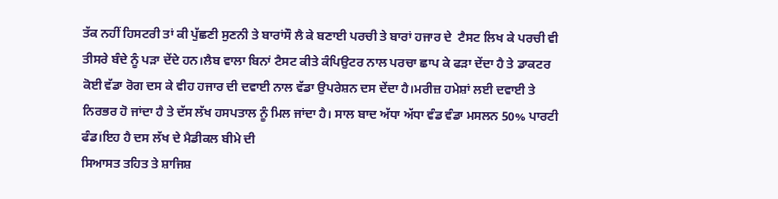ਤੱਕ ਨਹੀਂ ਹਿਸਟਰੀ ਤਾਂ ਕੀ ਪੁੱਛਣੀ ਸੁਣਨੀ ਤੇ ਬਾਰਾਂਸੌ ਲੈ ਕੇ ਬਣਾਈ ਪਰਚੀ ਤੇ ਬਾਰਾਂ ਹਜਾਰ ਦੇ  ਟੈਸਟ ਲਿਖ ਕੇ ਪਰਚੀ ਵੀ ਤੀਸਰੇ ਬੰਦੇ ਨੂੰ ਪੜਾ ਦੇਂਦੇ ਹਨ।ਲੈਬ ਵਾਲਾ ਬਿਨਾਂ ਟੈਸਟ ਕੀਤੇ ਕੰਪਿਉਟਰ ਨਾਲ ਪਰਚਾ ਛਾਪ ਕੇ ਫੜਾ ਦੇਂਦਾ ਹੈ ਤੇ ਡਾਕਟਰ  ਕੋਈ ਵੱਡਾ ਰੋਗ ਦਸ ਕੇ ਵੀਹ ਹਜਾਰ ਦੀ ਦਵਾਈ ਨਾਲ ਵੱਡਾ ਉਪਰੇਸ਼ਨ ਦਸ ਦੇਂਦਾ ਹੈ।ਮਰੀਜ਼ ਹਮੇਸ਼ਾਂ ਲਈ ਦਵਾਈ ਤੇ ਨਿਰਭਰ ਹੋ ਜਾਂਦਾ ਹੈ ਤੇ ਦੱਸ ਲੱਖ ਹਸਪਤਾਲ ਨੂੰ ਮਿਲ ਜਾਂਦਾ ਹੈ। ਸਾਲ ਬਾਦ ਅੱਧਾ ਅੱਧਾ ਵੰਡ ਵੰਡਾ ਮਸਲਨ 50% ਪਾਰਟੀ ਫੰਡ।ਇਹ ਹੈ ਦਸ ਲੱਖ ਦੇ ਮੈਡੀਕਲ ਬੀਮੇ ਦੀ
ਸਿਆਸਤ ਤਹਿਤ ਤੇ ਸ਼ਾਜਿਸ਼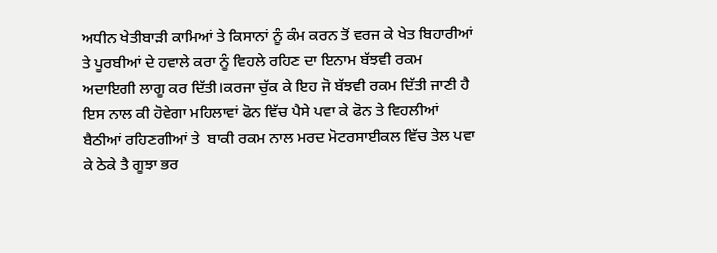ਅਧੀਨ ਖੇਤੀਬਾੜੀ ਕਾਮਿਆਂ ਤੇ ਕਿਸਾਨਾਂ ਨੂੰ ਕੰਮ ਕਰਨ ਤੋਂ ਵਰਜ ਕੇ ਖੇਤ ਬਿਹਾਰੀਆਂ ਤੇ ਪੂਰਬੀਆਂ ਦੇ ਹਵਾਲੇ ਕਰਾ ਨੂੰ ਵਿਹਲੇ ਰਹਿਣ ਦਾ ਇਨਾਮ ਬੱਝਵੀ ਰਕਮ ਅਦਾਇਗੀ ਲਾਗੂ ਕਰ ਦਿੱਤੀ।ਕਰਜਾ ਚੁੱਕ ਕੇ ਇਹ ਜੋ ਬੱਝਵੀ ਰਕਮ ਦਿੱਤੀ ਜਾਣੀ ਹੈ ਇਸ ਨਾਲ ਕੀ ਹੋਵੇਗਾ ਮਹਿਲਾਵਾਂ ਫੋਨ ਵਿੱਚ ਪੈਸੇ ਪਵਾ ਕੇ ਫੋਨ ਤੇ ਵਿਹਲੀਆਂ ਬੈਠੀਆਂ ਰਹਿਣਗੀਆਂ ਤੇ  ਬਾਕੀ ਰਕਮ ਨਾਲ ਮਰਦ ਮੋਟਰਸਾਈਕਲ ਵਿੱਚ ਤੇਲ ਪਵਾ ਕੇ ਠੇਕੇ ਤੈ ਗੂਝਾ ਭਰ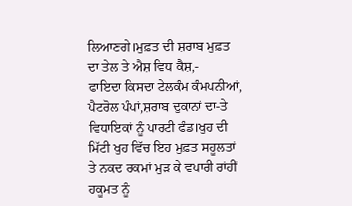ਲਿਆਣਗੇ।ਮੁਫ਼ਤ ਦੀ ਸ਼ਰਾਬ ਮੁਫ਼ਤ ਦਾ ਤੇਲ ਤੇ ਐਸ਼ ਵਿਧ ਕੈਸ਼,-
ਫਾਇਦਾ ਕਿਸਦਾ ਟੇਲਕੰਮ ਕੰਮਪਨੀਆਂ, ਪੈਟਰੋਲ ਪੰਪਾਂ,ਸ਼ਰਾਬ ਦੁਕਾਨਾਂ ਦਾ-ਤੇ ਵਿਧਾਇਕਾਂ ਨੂੰ ਪਾਰਟੀ ਫੰਡ।ਖੁਹ ਦੀ ਮਿੱਟੀ ਖੁਹ ਵਿੱਚ ਇਹ ਮੁਫ਼ਤ ਸਹੂਲਤਾਂ ਤੇ ਨਕਦ ਰਕਮਾਂ ਮੁੜ ਕੇ ਵਪਾਰੀ ਰਾਂਹੀਂ ਹਕੂਮਤ ਨੂੰ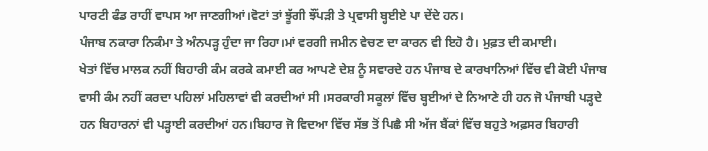ਪਾਰਟੀ ਫੰਡ ਰਾਹੀਂ ਵਾਪਸ ਆ ਜਾਣਗੀਆਂ।ਵੋਟਾਂ ਤਾਂ ਝੂੱਗੀ ਝੌਂਪੜੀ ਤੇ ਪ੍ਰਵਾਸੀ ਬ੍ਹਈਏ ਪਾ ਦੇਂਦੇ ਹਨ।
ਪੰਜਾਬ ਨਕਾਰਾ ਨਿਕੰਮਾ ਤੇ ਅੰਨਪੜ੍ਹ ਹੁੰਦਾ ਜਾ ਰਿਹਾ।ਮਾਂ ਵਰਗੀ ਜਮੀਨ ਵੇਚਣ ਦਾ ਕਾਰਨ ਵੀ ਇਹੋ ਹੈ। ਮੁਫ਼ਤ ਦੀ ਕਮਾਈ।
ਖੇਤਾਂ ਵਿੱਚ ਮਾਲਕ ਨਹੀਂ ਬਿਹਾਰੀ ਕੰਮ ਕਰਕੇ ਕਮਾਈ ਕਰ ਆਪਣੇ ਦੇਸ਼ ਨੂੰ ਸਵਾਰਦੇ ਹਨ ਪੰਜਾਬ ਦੇ ਕਾਰਖਾਨਿਆਂ ਵਿੱਚ ਵੀ ਕੋਈ ਪੰਜਾਬ ਵਾਸੀ ਕੰਮ ਨਹੀਂ ਕਰਦਾ ਪਹਿਲਾਂ ਮਹਿਲਾਵਾਂ ਵੀ ਕਰਦੀਆਂ ਸੀ ।ਸਰਕਾਰੀ ਸਕੂਲਾਂ ਵਿੱਚ ਬ੍ਹਈਆਂ ਦੇ ਨਿਆਣੇ ਹੀ ਹਨ ਜੋ ਪੰਜਾਬੀ ਪੜ੍ਹਦੇ ਹਨ ਬਿਹਾਰਨਾਂ ਵੀ ਪੜ੍ਹਾਈ ਕਰਦੀਆਂ ਹਨ।ਬਿਹਾਰ ਜੋ ਵਿਦਆ ਵਿੱਚ ਸੱਭ ਤੋਂ ਪਿਛੈ ਸੀ ਅੱਜ ਬੈਂਕਾਂ ਵਿੱਚ ਬਹੁਤੇ ਅਫ਼ਸਰ ਬਿਹਾਰੀ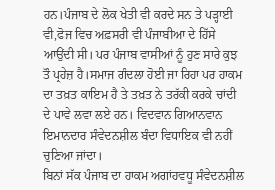ਹਨ।ਪੰਜਾਬ ਦੇ ਲੋਕ ਖੇਤੀ ਵੀ ਕਰਦੇ ਸਨ ਤੇ ਪੜ੍ਹਾਈ ਵੀ,ਫੋਜ ਵਿਚ ਅਫ਼ਸਰੀ ਵੀ ਪੰਜਾਬੀਆ ਦੇ ਹਿੱਸੇ ਆਉਂਦੀ ਸੀ। ਪਰ ਪੰਜਾਬ ਵਾਸੀਆਂ ਨੂੰ ਹੁਣ ਸਾਰੇ ਕੁਝ ਤੌ ਪ੍ਰਹੇਜ਼ ਹੈ।ਸਮਾਜ ਗੰਦਲਾ ਹੋਈ ਜਾ ਰਿਹਾ ਪਰ ਹਾਕਮ ਦਾ ਤਖ਼ਤ ਕਾਇਮ ਹੈ ਤੇ ਤਖ਼ਤ ਨੇ ਤਰੱਕੀ ਕਰਕੇ ਚਾਂਦੀ ਦੇ ਪਾਵੇ ਲਵਾ ਲਏ ਹਨ। ਵਿਦਵਾਨ ਗਿਆਨਵਾਨ ਇਮਾਨਦਾਰ ਸੰਵੇਦਨਸ਼ੀਲ ਬੰਦਾ ਵਿਧਾਇਕ ਵੀ ਨਹੀਂ ਚੁਣਿਆ ਜਾਂਦਾ।
ਬਿਨਾਂ ਸੱਕ ਪੰਜਾਬ ਦਾ ਹਾਕਮ ਅਗਾਂਹਵਧੂ ਸੰਵੇਦਨਸ਼ੀਲ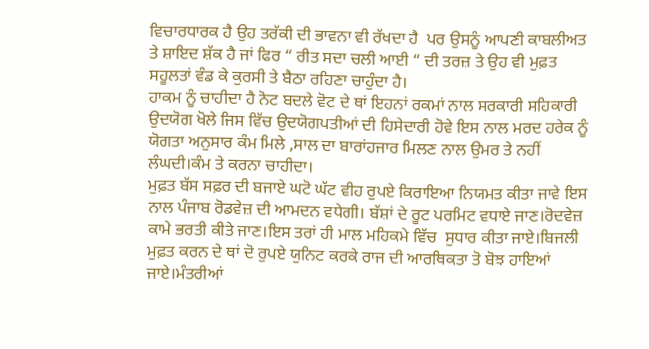ਵਿਚਾਰਧਾਰਕ ਹੈ ਉਹ ਤਰੱਕੀ ਦੀ ਭਾਵਨਾ ਵੀ ਰੱਖਦਾ ਹੈ  ਪਰ ਉਸਨੂੰ ਆਪਣੀ ਕਾਬਲੀਅਤ ਤੇ ਸ਼ਾਇਦ ਸ਼ੱਕ ਹੈ ਜਾਂ ਫਿਰ “ ਰੀਤ ਸਦਾ ਚਲੀ ਆਈ “ ਦੀ ਤਰਜ਼ ਤੇ ਉਹ ਵੀ ਮੁਫ਼ਤ ਸਹੂਲਤਾਂ ਵੰਡ ਕੇ ਕੁਰਸੀ ਤੇ ਬੈਠਾ ਰਹਿਣਾ ਚਾਹੁੰਦਾ ਹੈ।
ਹਾਕਮ ਨੂੰ ਚਾਹੀਦਾ ਹੈ ਨੋਟ ਬਦਲੇ ਵੋਟ ਦੇ ਥਾਂ ਇਹਨਾਂ ਰਕਮਾਂ ਨਾਲ ਸਰਕਾਰੀ ਸਹਿਕਾਰੀ ਉਦਯੋਗ ਖੋਲੇ ਜਿਸ ਵਿੱਚ ਉਦਯੋਗਪਤੀਆਂ ਦੀ ਹਿਸੇਦਾਰੀ ਹੋਵੇ ਇਸ ਨਾਲ ਮਰਦ ਹਰੇਕ ਨੂੰ ਯੋਗਤਾ ਅਨੁਸਾਰ ਕੰਮ ਮਿਲੇ ,ਸਾਲ ਦਾ ਬਾਰਾਂਹਜਾਰ ਮਿਲਣ ਨਾਲ ਉਮਰ ਤੇ ਨਹੀਂ ਲੰਘਦੀ।ਕੰਮ ਤੇ ਕਰਨਾ ਚਾਹੀਦਾ।
ਮੁਫ਼ਤ ਬੱਸ ਸਫ਼ਰ ਦੀ ਬਜਾਏ ਘਟੋ ਘੱਟ ਵੀਹ ਰੁਪਏ ਕਿਰਾਇਆ ਨਿਯਮਤ ਕੀਤਾ ਜਾਵੇ ਇਸ ਨਾਲ ਪੰਜਾਬ ਰੋਡਵੇਜ਼ ਦੀ ਆਮਦਨ ਵਧੇਗੀ। ਬੱਸ਼ਾਂ ਦੇ ਰੂਟ ਪਰਮਿਟ ਵਧਾਏ ਜਾਣ।ਰੋਦਵੇਜ਼ ਕਾਮੇ ਭਰਤੀ ਕੀਤੇ ਜਾਣ।ਇਸ ਤਰਾਂ ਹੀ ਮਾਲ ਮਹਿਕਮੇ ਵਿੱਚ  ਸੁਧਾਰ ਕੀਤਾ ਜਾਏ।ਬਿਜਲੀ ਮੁਫ਼ਤ ਕਰਨ ਦੇ ਥਾਂ ਦੋ ਰੁਪਏ ਯੁਨਿਟ ਕਰਕੇ ਰਾਜ ਦੀ ਆਰਥਿਕਤਾ ਤੋ ਬੋਝ ਹਾਇਆਂ ਜਾਏ।ਮੰਤਰੀਆਂ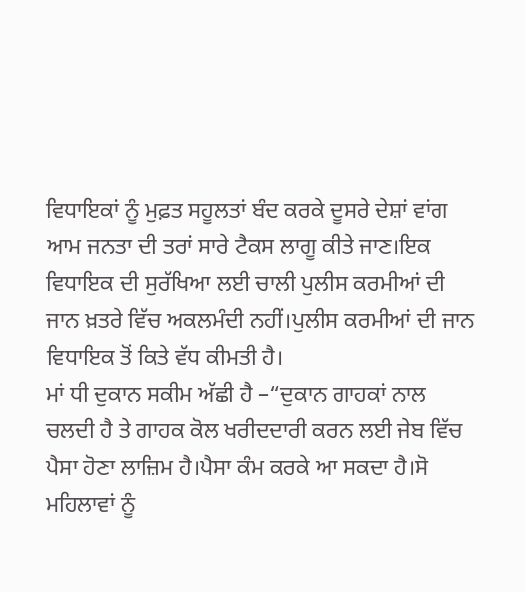ਵਿਧਾਇਕਾਂ ਨੂੰ ਮੁਫ਼ਤ ਸਹੂਲਤਾਂ ਬੰਦ ਕਰਕੇ ਦੂਸਰੇ ਦੇਸ਼ਾਂ ਵਾਂਗ ਆਮ ਜਨਤਾ ਦੀ ਤਰਾਂ ਸਾਰੇ ਟੈਕਸ ਲਾਗੂ ਕੀਤੇ ਜਾਣ।ਇਕ ਵਿਧਾਇਕ ਦੀ ਸੁਰੱਖਿਆ ਲਈ ਚਾਲੀ ਪੁਲੀਸ ਕਰਮੀਆਂ ਦੀ ਜਾਨ ਖ਼ਤਰੇ ਵਿੱਚ ਅਕਲਮੰਦੀ ਨਹੀਂ।ਪੁਲੀਸ ਕਰਮੀਆਂ ਦੀ ਜਾਨ ਵਿਧਾਇਕ ਤੋਂ ਕਿਤੇ ਵੱਧ ਕੀਮਤੀ ਹੈ।
ਮਾਂ ਧੀ ਦੁਕਾਨ ਸਕੀਮ ਅੱਛੀ ਹੈ –“ਦੁਕਾਨ ਗਾਹਕਾਂ ਨਾਲ ਚਲਦੀ ਹੈ ਤੇ ਗਾਹਕ ਕੋਲ ਖਰੀਦਦਾਰੀ ਕਰਨ ਲਈ ਜੇਬ ਵਿੱਚ ਪੈਸਾ ਹੋਣਾ ਲਾਜ਼ਿਮ ਹੈ।ਪੈਸਾ ਕੰਮ ਕਰਕੇ ਆ ਸਕਦਾ ਹੈ।ਸੋ ਮਹਿਲਾਵਾਂ ਨੂੰ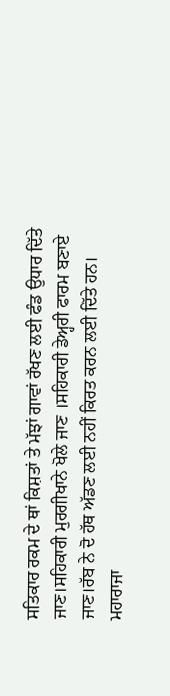ਸਤਿਕਾਰ ਰਕਮ ਦੇ ਥਾਂ ਕਿਸ਼ਤਾਂ ਤੇ ਮੱਝਾਂ ਗਾਵਾਂ ਰੱਖਣ ਲਈ ਫੰਡ ਉਧਾਰ ਦਿੱਤੇ ਜਾਣ।ਸਹਿਕਾਰੀ ਮੁਰਗੀਖਾਨੇ ਖੋਲੇ ਜਾਣ ।ਸਹਿਕਾਰੀ ਡੇਅ੍ਹਰੀ ਫਾਰਮ ਬਣਾਏ ਜਾਣ।ਰੱਬ ਨੇ ਦੋ ਹੱਥ ਅੱਡਣ ਲਈ ਨਹੀਂ ਕਿਰਤ ਕਰਨ ਲਈ ਦਿੱਤੇ ਹਨ।
ਮਹਾਰਾਜਾ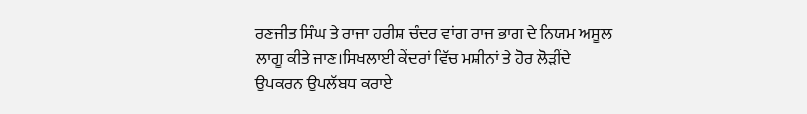ਰਣਜੀਤ ਸਿੰਘ ਤੇ ਰਾਜਾ ਹਰੀਸ਼ ਚੰਦਰ ਵਾਂਗ ਰਾਜ ਭਾਗ ਦੇ ਨਿਯਮ ਅਸੂਲ ਲਾਗੂ ਕੀਤੇ ਜਾਣ।ਸਿਖਲਾਈ ਕੇਂਦਰਾਂ ਵਿੱਚ ਮਸ਼ੀਨਾਂ ਤੇ ਹੋਰ ਲੋੜੀਂਦੇ ਉਪਕਰਨ ਉਪਲੱਬਧ ਕਰਾਏ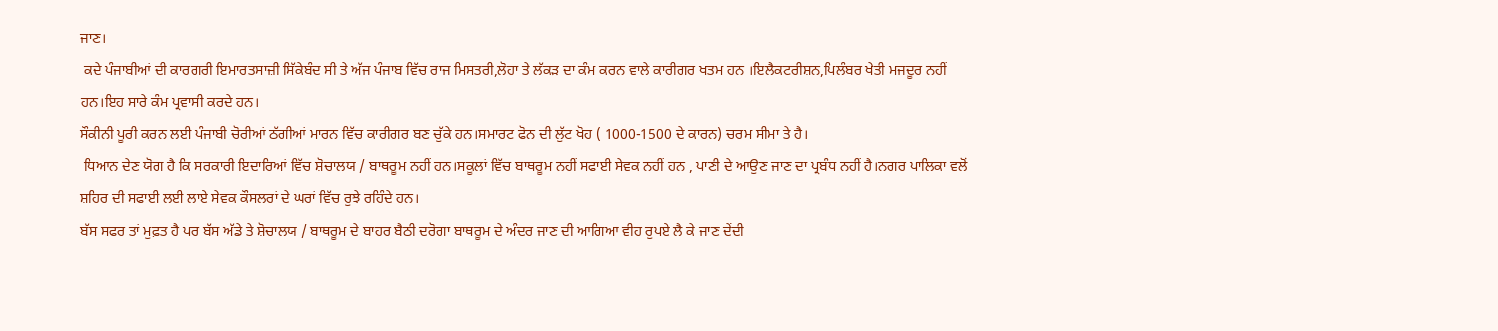ਜਾਣ।
 ਕਦੇ ਪੰਜਾਬੀਆਂ ਦੀ ਕਾਰਗਰੀ ਇਮਾਰਤਸਾਜ਼ੀ ਸਿੱਕੇਬੰਦ ਸੀ ਤੇ ਅੱਜ ਪੰਜਾਬ ਵਿੱਚ ਰਾਜ ਮਿਸਤਰੀ,ਲੋਹਾ ਤੇ ਲੱਕੜ ਦਾ ਕੰਮ ਕਰਨ ਵਾਲੇ ਕਾਰੀਗਰ ਖਤਮ ਹਨ ।ਇਲੈਕਟਰੀਸ਼ਨ,ਪਿਲੰਬਰ ਖੇਤੀ ਮਜਦੂਰ ਨਹੀਂ ਹਨ।ਇਹ ਸਾਰੇ ਕੰਮ ਪ੍ਰਵਾਸੀ ਕਰਦੇ ਹਨ।
ਸੌਕੀਨੀ ਪੂਰੀ ਕਰਨ ਲਈ ਪੰਜਾਬੀ ਚੋਰੀਆਂ ਠੱਗੀਆਂ ਮਾਰਨ ਵਿੱਚ ਕਾਰੀਗਰ ਬਣ ਚੁੱਕੇ ਹਨ।ਸਮਾਰਟ ਫੋਨ ਦੀ ਲੁੱਟ ਖੋਹ ( 1000-1500 ਦੇ ਕਾਰਨ) ਚਰਮ ਸੀਮਾ ਤੇ ਹੈ।
 ਧਿਆਨ ਦੇਣ ਯੋਗ ਹੈ ਕਿ ਸਰਕਾਰੀ ਇਦਾਰਿਆਂ ਵਿੱਚ ਸ਼ੋਚਾਲਯ / ਬਾਥਰੂਮ ਨਹੀਂ ਹਨ।ਸਕੂਲਾਂ ਵਿੱਚ ਬਾਥਰੂਮ ਨਹੀਂ ਸਫਾਈ ਸੇਵਕ ਨਹੀਂ ਹਨ , ਪਾਣੀ ਦੇ ਆਉਣ ਜਾਣ ਦਾ ਪ੍ਰਬੰਧ ਨਹੀਂ ਹੈ।ਨਗਰ ਪਾਲਿਕਾ ਵਲੋਂ ਸ਼ਹਿਰ ਦੀ ਸਫਾਈ ਲਈ ਲਾਏ ਸੇਵਕ ਕੌਸਲਰਾਂ ਦੇ ਘਰਾਂ ਵਿੱਚ ਰੁਝੇ ਰਹਿੰਦੇ ਹਨ।
ਬੱਸ ਸਫਰ ਤਾਂ ਮੁਫ਼ਤ ਹੈ ਪਰ ਬੱਸ ਅੱਡੇ ਤੇ ਸ਼ੋਚਾਲਯ / ਬਾਥਰੂਮ ਦੇ ਬਾਹਰ ਬੈਠੀ ਦਰੋਗਾ ਬਾਥਰੂਮ ਦੇ ਅੰਦਰ ਜਾਣ ਦੀ ਆਗਿਆ ਵੀਹ ਰੁਪਏ ਲੈ ਕੇ ਜਾਣ ਦੇਂਦੀ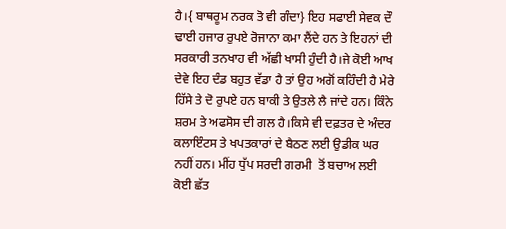ਹੈ।{ ਬਾਥਰੂਮ ਨਰਕ ਤੋ ਵੀ ਗੰਦਾ} ਇਹ ਸਫਾਈ ਸੇਵਕ ਦੌ ਢਾਈ ਹਜਾਰ ਰੁਪਏ ਰੋਜਾਨਾ ਕਮਾ ਲੈਂਦੇ ਹਨ ਤੇ ਇਹਨਾਂ ਦੀ ਸਰਕਾਰੀ ਤਨਖਾਹ ਵੀ ਅੱਛੀ ਖਾਸੀ ਹੁੰਦੀ ਹੈ।ਜੇ ਕੋਈ ਆਖ ਦੇਵੇ ਇਹ ਦੰਡ ਬਹੁਤ ਵੱਡਾ ਹੈ ਤਾਂ ਉਹ ਅਗੋਂ ਕਹਿੰਦੀ ਹੈ ਮੇਰੇ ਹਿੱਸੇ ਤੇ ਦੋ ਰੁਪਏ ਹਨ ਬਾਕੀ ਤੇ ਉਤਲੇ ਲੈ ਜਾਂਦੇ ਹਨ। ਕਿੰਨੇ ਸ਼ਰਮ ਤੇ ਅਫਸੋਸ ਦੀ ਗਲ ਹੈ।ਕਿਸੇ ਵੀ ਦਫ਼ਤਰ ਦੇ ਅੰਦਰ ਕਲਾਇੰਟਸ ਤੇ ਖਪਤਕਾਰਾਂ ਦੇ ਬੈਠਣ ਲਈ ਉਡੀਕ ਘਰ ਨਹੀਂ ਹਨ। ਮੀਂਹ ਧੁੱਪ ਸਰਦੀ ਗਰਮੀ  ਤੋਂ ਬਚਾਅ ਲਈ ਕੋਈ ਛੱਤ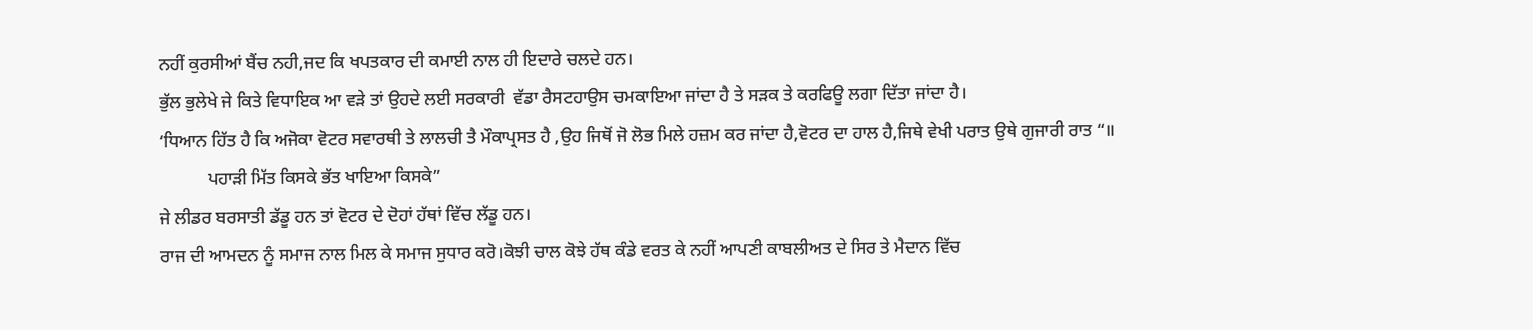ਨਹੀਂ ਕੁਰਸੀਆਂ ਬੈਂਚ ਨਹੀ,ਜਦ ਕਿ ਖਪਤਕਾਰ ਦੀ ਕਮਾਈ ਨਾਲ ਹੀ ਇਦਾਰੇ ਚਲਦੇ ਹਨ।
ਭੁੱਲ ਭੁਲੇਖੇ ਜੇ ਕਿਤੇ ਵਿਧਾਇਕ ਆ ਵੜੇ ਤਾਂ ਉਹਦੇ ਲਈ ਸਰਕਾਰੀ  ਵੱਡਾ ਰੈਸਟਹਾਉਸ ਚਮਕਾਇਆ ਜਾਂਦਾ ਹੈ ਤੇ ਸੜਕ ਤੇ ਕਰਫਿਊ ਲਗਾ ਦਿੱਤਾ ਜਾਂਦਾ ਹੈ।
‘ਧਿਆਨ ਹਿੱਤ ਹੈ ਕਿ ਅਜੋਕਾ ਵੋਟਰ ਸਵਾਰਥੀ ਤੇ ਲਾਲਚੀ ਤੈ ਮੌਕਾਪ੍ਰਸਤ ਹੈ ,ਉਹ ਜਿਥੋਂ ਜੋ ਲੋਭ ਮਿਲੇ ਹਜ਼ਮ ਕਰ ਜਾਂਦਾ ਹੈ,ਵੋਟਰ ਦਾ ਹਾਲ ਹੈ,ਜਿਥੇ ਵੇਖੀ ਪਰਾਤ ਉਥੇ ਗੁਜਾਰੀ ਰਾਤ “॥
           ਪਹਾੜੀ ਮਿੱਤ ਕਿਸਕੇ ਭੱਤ ਖਾਇਆ ਕਿਸਕੇ”
ਜੇ ਲੀਡਰ ਬਰਸਾਤੀ ਡੱਡੂ ਹਨ ਤਾਂ ਵੋਟਰ ਦੇ ਦੋਹਾਂ ਹੱਥਾਂ ਵਿੱਚ ਲੱਡੂ ਹਨ।
ਰਾਜ ਦੀ ਆਮਦਨ ਨੂੰ ਸਮਾਜ ਨਾਲ ਮਿਲ ਕੇ ਸਮਾਜ ਸੁਧਾਰ ਕਰੋ।ਕੋਝੀ ਚਾਲ ਕੋਝੇ ਹੱਥ ਕੰਡੇ ਵਰਤ ਕੇ ਨਹੀਂ ਆਪਣੀ ਕਾਬਲੀਅਤ ਦੇ ਸਿਰ ਤੇ ਮੈਦਾਨ ਵਿੱਚ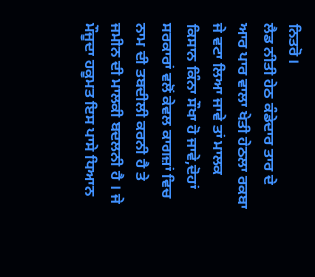ਨਿਤਰੋ।
ਲੈਡ ਨੀਤੀ ਹੇਠ ਕੰਡੇਦਾਰ ਤਾਰ ਦੇ ਆਰ ਪਾਰ ਵਾਲਾ ਖੇਤੀ ਹੇਠਲਾ ਰਕਬਾ ਜੇ ਵਟਾ ਲਿਆ ਜਾਵੇ ਤਾਂ ਮਾਲਕ ਕਿਸਾਨ ਕਿੰਨਾ ਸੌਖਾ ਹੋ ਜਾਵੇ,ਦੋਹਾਂ ਸਰਕਾਰਾਂ ਵਲੋਂ ਕੇਵਲ ਕਾਗਜ਼ਾਂ ਵਿਚ ਨਾਮ ਦੀ ਤਬਦੀਲੀ ਕਰਨੀ ਹੈ ਤੇ ਜਮੀਨ ਦੀ ਮਾਲਕੀ ਬਦਲਨੀ ਹੈ । ਜੇ ਮੌਜੂਦਾ ਹਕੂਮਤ ਇਸ ਪਾਸੇ ਧਿਆਨ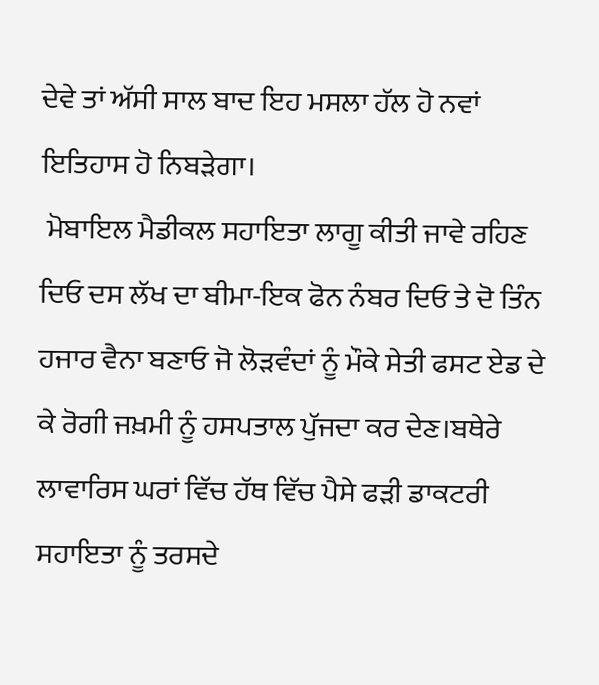ਦੇਵੇ ਤਾਂ ਅੱਸੀ ਸਾਲ ਬਾਦ ਇਹ ਮਸਲਾ ਹੱਲ ਹੋ ਨਵਾਂ ਇਤਿਹਾਸ ਹੋ ਨਿਬੜੇਗਾ।
 ਮੋਬਾਇਲ ਮੈਡੀਕਲ ਸਹਾਇਤਾ ਲਾਗੂ ਕੀਤੀ ਜਾਵੇ ਰਹਿਣ ਦਿਓ ਦਸ ਲੱਖ ਦਾ ਬੀਮਾ-ਇਕ ਫੋਨ ਨੰਬਰ ਦਿਓ ਤੇ ਦੋ ਤਿੰਨ ਹਜਾਰ ਵੈਨਾ ਬਣਾਓ ਜੋ ਲੋੜਵੰਦਾਂ ਨੂੰ ਮੌਕੇ ਸੇਤੀ ਫਸਟ ਏਡ ਦੇ ਕੇ ਰੋਗੀ ਜਖ਼ਮੀ ਨੂੰ ਹਸਪਤਾਲ ਪੁੱਜਦਾ ਕਰ ਦੇਣ।ਬਥੇਰੇ ਲਾਵਾਰਿਸ ਘਰਾਂ ਵਿੱਚ ਹੱਥ ਵਿੱਚ ਪੈਸੇ ਫੜੀ ਡਾਕਟਰੀ ਸਹਾਇਤਾ ਨੂੰ ਤਰਸਦੇ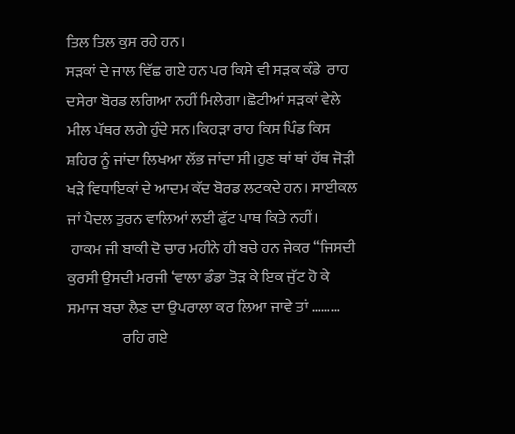ਤਿਲ ਤਿਲ ਕੁਸ ਰਹੇ ਹਨ।
ਸੜਕਾਂ ਦੇ ਜਾਲ ਵਿੱਛ ਗਏ ਹਨ ਪਰ ਕਿਸੇ ਵੀ ਸੜਕ ਕੰਡੇ  ਰਾਹ ਦਸੇਰਾ ਬੋਰਡ ਲਗਿਆ ਨਹੀਂ ਮਿਲੇਗਾ।ਛੋਟੀਆਂ ਸੜਕਾਂ ਵੇਲੇ ਮੀਲ ਪੱਥਰ ਲਗੇ ਹੁੰਦੇ ਸਨ।ਕਿਹੜਾ ਰਾਹ ਕਿਸ ਪਿੰਡ ਕਿਸ ਸ਼ਹਿਰ ਨੂੰ ਜਾਂਦਾ ਲਿਖਆ ਲੱਭ ਜਾਂਦਾ ਸੀ।ਹੁਣ ਥਾਂ ਥਾਂ ਹੱਥ ਜੋੜੀ ਖੜੇ ਵਿਧਾਇਕਾਂ ਦੇ ਆਦਮ ਕੱਦ ਬੋਰਡ ਲਟਕਦੇ ਹਨ। ਸਾਈਕਲ ਜਾਂ ਪੈਦਲ ਤੁਰਨ ਵਾਲਿਆਂ ਲਈ ਫੁੱਟ ਪਾਥ ਕਿਤੇ ਨਹੀਂ।
 ਹਾਕਮ ਜੀ ਬਾਕੀ ਦੋ ਚਾਰ ਮਹੀਨੇ ਹੀ ਬਚੇ ਹਨ ਜੇਕਰ “ਜਿਸਦੀ ਕੁਰਸੀ ਉਸਦੀ ਮਰਜੀ ‘ਵਾਲਾ ਡੰਡਾ ਤੋੜ ਕੇ ਇਕ ਜੁੱਟ ਹੋ ਕੇ ਸਮਾਜ ਬਚਾ ਲੈਣ ਦਾ ਉਪਰਾਲਾ ਕਰ ਲਿਆ ਜਾਵੇ ਤਾਂ ………
                  ਰਹਿ ਗਏ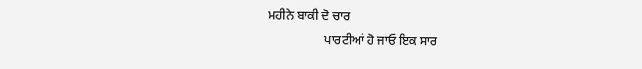ਮਹੀਨੇ ਬਾਕੀ ਦੋ ਚਾਰ
                  ਪਾਰਟੀਆਂ ਹੋ ਜਾਓ ਇਕ ਸਾਰ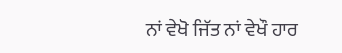ਨਾਂ ਵੇਖੋ ਜਿੱਤ ਨਾਂ ਵੇਖੌ ਹਾਰ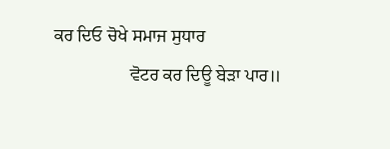ਕਰ ਦਿਓ ਚੋਖੇ ਸਮਾਜ ਸੁਧਾਰ
                 ਵੋਟਰ ਕਰ ਦਿਊ ਬੇੜਾ ਪਾਰ॥